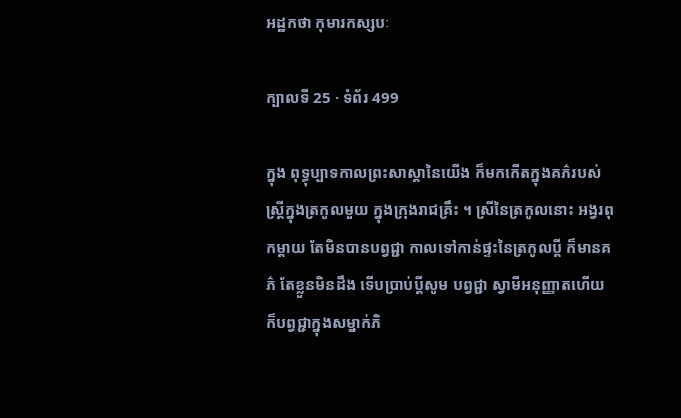អដ្ឋកថា កុមារកស្សបៈ

ក្បាលទី 25 · ទំព័រ 499

ក្នុង ពុទ្ធុប្បាទកាលព្រះសាស្តានៃយើង ក៏មកកើតក្នុងគភ៌របស់ស្ត្រីក្នុងត្រកូលមួយ ក្នុងក្រុងរាជគ្រឹះ ។ ស្រីនៃត្រកូលនោះ អង្វរពុកម្តាយ តែមិនបានបព្វជ្ជា កាលទៅកាន់ផ្ទះនៃត្រកូលប្តី ក៏មានគភ៌ តែខ្លួនមិនដឹង ទើបប្រាប់ប្តីសូម បព្វជ្ជា ស្វាមីអនុញ្ញាតហើយ ក៏បព្វជ្ជាក្នុងសម្នាក់ភិ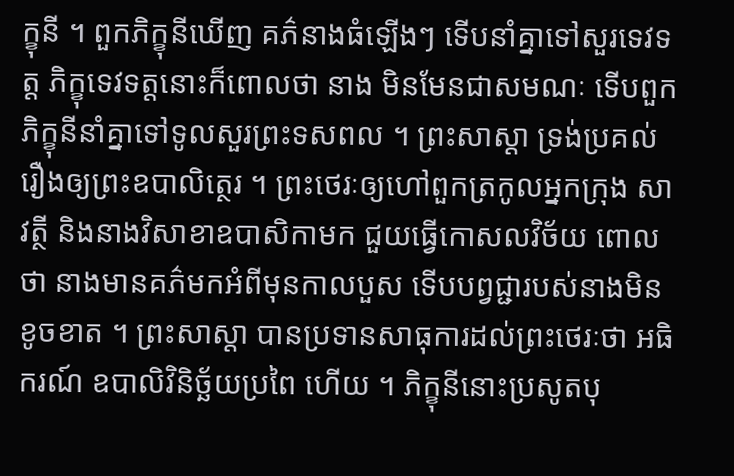ក្ខុនី ។ ពួកភិក្ខុនីឃើញ គភ៌នាងធំឡើងៗ ទើបនាំគ្នាទៅសួរទេវទត្ត ភិក្ខុទេវទត្តនោះក៏ពោលថា នាង មិនមែនជាសមណៈ ទើបពួកភិក្ខុនីនាំគ្នាទៅទូលសួរព្រះទសពល ។ ព្រះសាស្តា ទ្រង់ប្រគល់រឿងឲ្យព្រះឧបាលិត្ថេរ ។ ព្រះថេរៈឲ្យហៅពួកត្រកូលអ្នកក្រុង សាវត្ថី និងនាងវិសាខាឧបាសិកាមក ជួយធ្វើកោសលវិច័យ ពោលថា នាងមានគភ៌មកអំពីមុនកាលបួស ទើបបព្វជ្ជារបស់នាងមិនខូចខាត ។ ព្រះសាស្តា បានប្រទានសាធុការដល់ព្រះថេរៈថា អធិករណ៍ ឧបាលិវិនិច្ឆ័យប្រពៃ ហើយ ។ ភិក្ខុនីនោះប្រសូតបុ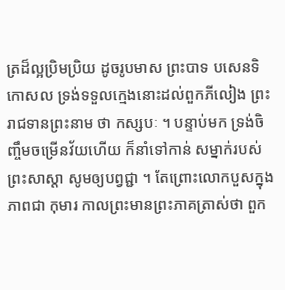ត្រដ៏ល្អប្រិមប្រិយ ដូចរូបមាស ព្រះបាទ បសេនទិកោសល ទ្រង់ទទួលក្មេងនោះដល់ពួកភីលៀង ព្រះរាជទានព្រះនាម ថា កស្សបៈ ។ បន្ទាប់មក ទ្រង់ចិញ្ចឹមចម្រើនវ័យហើយ ក៏នាំទៅកាន់ សម្នាក់របស់ព្រះសាស្តា សូមឲ្យបព្វជ្ជា ។ តែព្រោះលោកបួសក្នុងភាពជា កុមារ កាលព្រះមានព្រះភាគត្រាស់ថា ពួក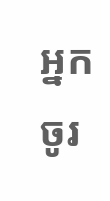អ្នកចូរ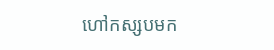ហៅកស្សបមក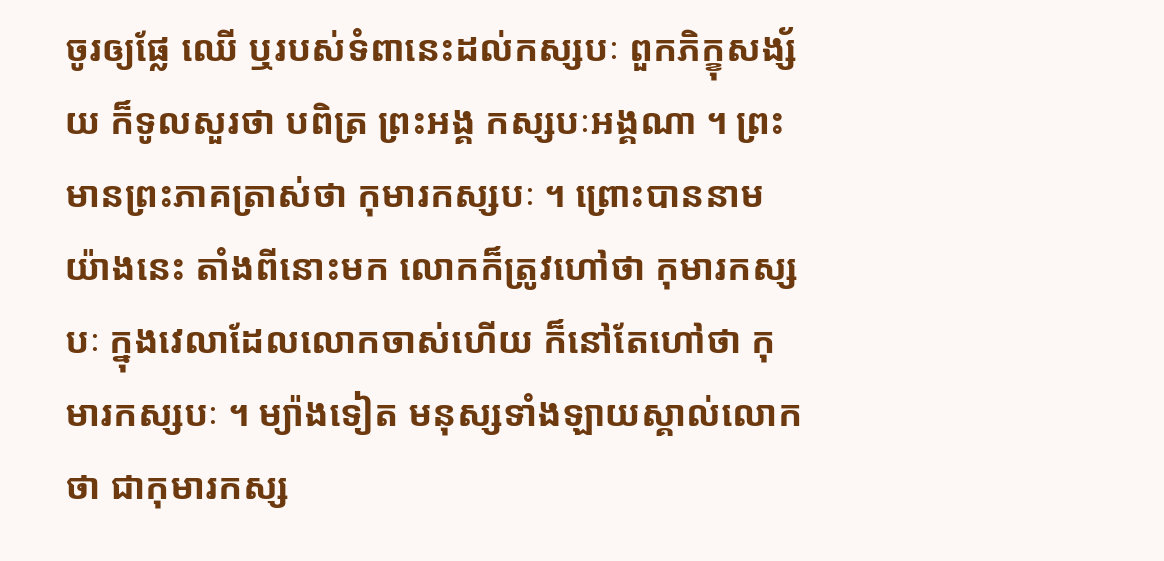ចូរឲ្យផ្លែ ឈើ ឬរបស់ទំពានេះដល់កស្សបៈ ពួកភិក្ខុសង្ស័យ ក៏ទូលសួរថា បពិត្រ ព្រះអង្គ កស្សបៈអង្គណា ។ ព្រះមានព្រះភាគត្រាស់ថា កុមារកស្សបៈ ។ ព្រោះបាននាមយ៉ាងនេះ តាំងពីនោះមក លោកក៏ត្រូវហៅថា កុមារកស្សបៈ ក្នុងវេលាដែលលោកចាស់ហើយ ក៏នៅតែហៅថា កុមារកស្សបៈ ។ ម្យ៉ាងទៀត មនុស្សទាំងឡាយស្គាល់លោកថា ជាកុមារកស្ស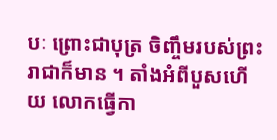បៈ ព្រោះជាបុត្រ ចិញ្ចឹមរបស់ព្រះរាជាក៏មាន ។ តាំងអំពីបួសហើយ លោកធ្វើកា